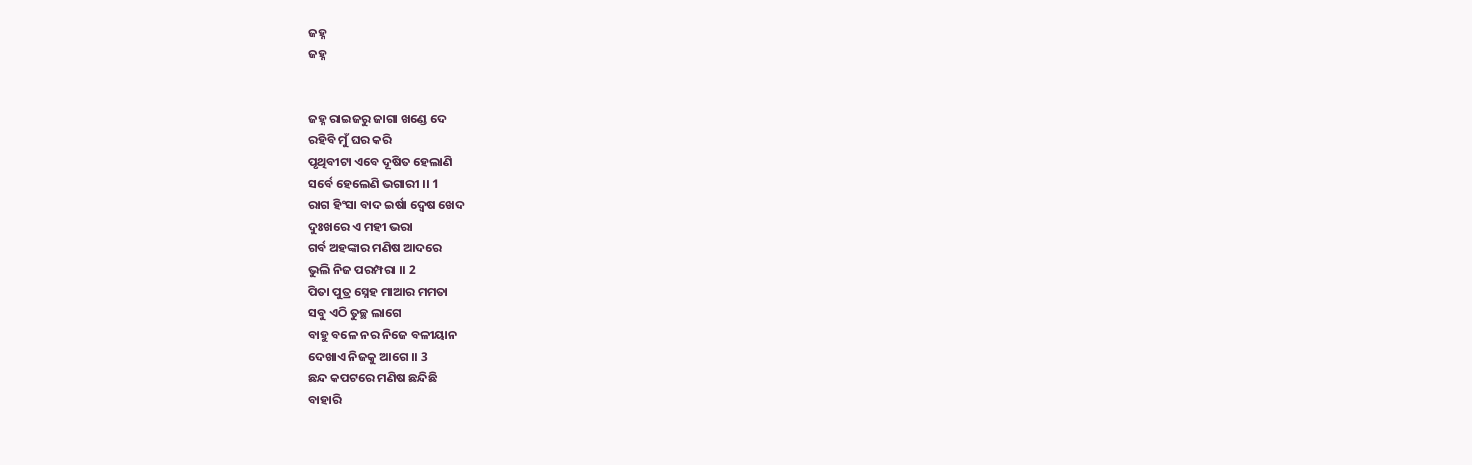ଜହ୍ନ
ଜହ୍ନ


ଜହ୍ନ ରାଇଜରୁ ଜାଗା ଖଣ୍ଡେ ଦେ
ରହିବି ମୁଁ ଘର କରି
ପୃଥିବୀଟା ଏବେ ଦୂଷିତ ହେଲାଣି
ସର୍ବେ ହେଲେଣି ଭଗାରୀ ।। 1
ରାଗ ହିଂସା ବାଦ ଇର୍ଷା ଦ୍ୱେଷ ଖେଦ
ଦୁଃଖରେ ଏ ମହୀ ଭରା
ଗର୍ବ ଅହଙ୍କାର ମଣିଷ ଆଦରେ
ଭୁଲି ନିଜ ପରମ୍ପରା ।। 2
ପିତା ପୁତ୍ର ସ୍ନେହ ମାଆର ମମତା
ସବୁ ଏଠି ତୁଚ୍ଛ ଲାଗେ
ବାହୁ ବଳେ ନର ନିଜେ ବଳୀୟାନ
ଦେଖାଏ ନିଜକୁ ଆଗେ ।। 3
ଛନ୍ଦ କପଟରେ ମଣିଷ ଛନ୍ଦିଛି
ବାହାରି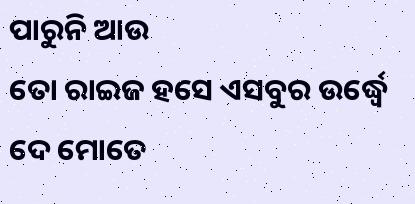ପାରୁନି ଆଉ
ତୋ ରାଇଜ ହସେ ଏସବୁର ଉର୍ଦ୍ଧ୍ୱେ
ଦେ ମୋତେ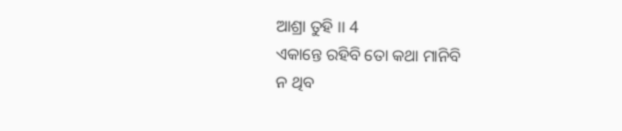ଆଶ୍ରା ତୁହି ।। 4
ଏକାନ୍ତେ ରହିବି ତୋ କଥା ମାନିବି
ନ ଥିବ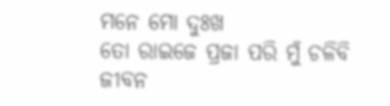ମନେ ମୋ ଦୁଃଖ
ତୋ ରାଇଜେ ପ୍ରଜା ପରି ମୁଁ ଚଳିବି
ଜୀବନ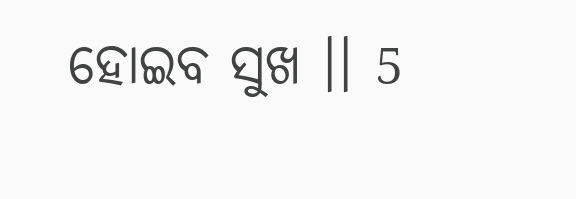ହୋଇବ ସୁଖ ।। 5